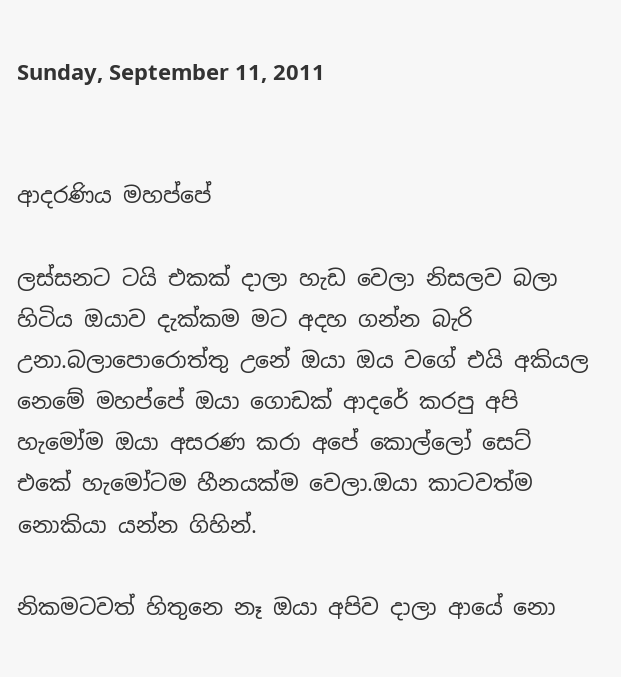Sunday, September 11, 2011


ආදරණිය මහප්පේ

ලස්සනට ටයි එකක් දාලා හැඩ වෙලා නිසලව බලා හිටිය ඔයාව දැක්කම මට අදහ ගන්න බැරි උනා.බලාපොරොත්තු උනේ ඔයා ඔය වගේ එයි අකියල නෙමේ මහප්පේ ඔයා ගොඩක් ආදරේ කරපු අපි හැමෝම ඔයා අසරණ කරා අපේ කොල්ලෝ සෙට් එකේ හැමෝටම හීනයක්ම වෙලා.ඔයා කාටවත්ම නොකියා යන්න ගිහින්.

නිකමටවත් හිතුනෙ නෑ ඔයා අපිව දාලා ආයේ නො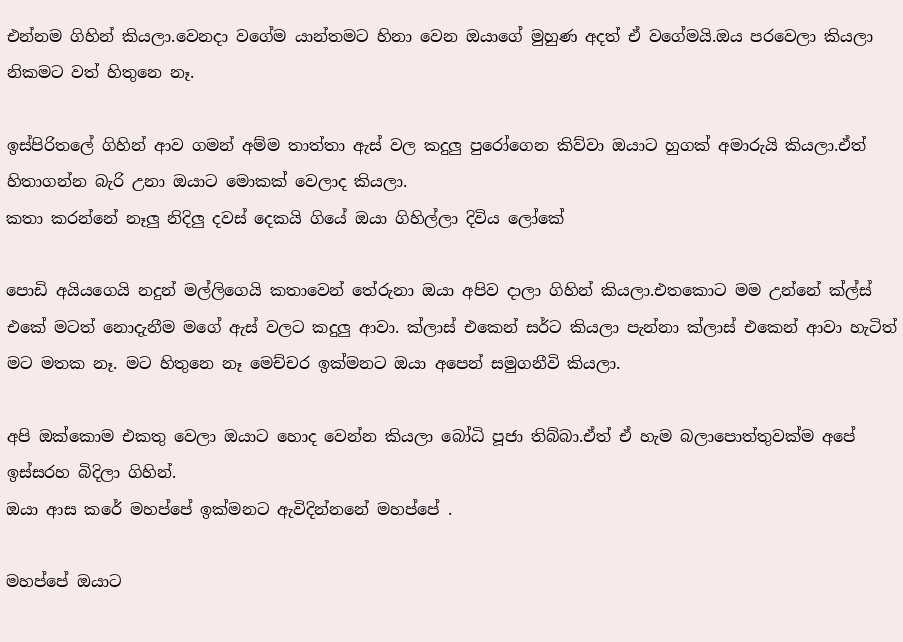එන්නම ගිහින් කියලා.වෙනදා වගේම යාන්තමට හිනා වෙන ඔයාගේ මුහුණ අදත් ඒ වගේමයි.ඔය පරවෙලා කියලා නිකමට වත් හිතුනෙ නෑ.

ඉස්පිරිතලේ ගිහින් ආව ගමන් අම්ම තාත්තා ඇස් වල කදුලු පුරෝගෙන කිව්වා ඔයාට හුගක් අමාරුයි කියලා.ඒත් හිතාගන්න බැරි උනා ඔයාට මොකක් වෙලාද කියලා.
කතා කරන්නේ නෑලු නිදිලු දවස් දෙකයි ගියේ ඔයා ගිහිල්ලා දිවිය ලෝකේ

පොඩි අයියගෙයි නදුන් මල්ලිගෙයි කතාවෙන් තේරුනා ඔයා අපිව දාලා ගිහින් කියලා.එතකොට මම උන්නේ ක්ල්ස් එකේ මටත් නොදැනීම මගේ ඇස් වලට කදුලු ආවා. ක්ලාස් එකෙන් සර්ට කියලා පැන්නා ක්ලාස් එකෙන් ආවා හැටිත් මට මතක නෑ. මට හිතුනෙ නෑ මෙච්චර ඉක්මනට ඔයා අපෙන් සමුගනීවි කියලා.

අපි ඔක්කොම එකතු වෙලා ඔයාට හොද වෙන්න කියලා බෝධි පූජා තිබ්බා.ඒත් ඒ හැම බලාපොත්තුවක්ම අපේ ඉස්සරහ බිදිලා ගිහින්.
ඔයා ආස කරේ මහප්පේ ඉක්මනට ඇවිදින්නනේ මහප්පේ .

මහප්පේ ඔයාට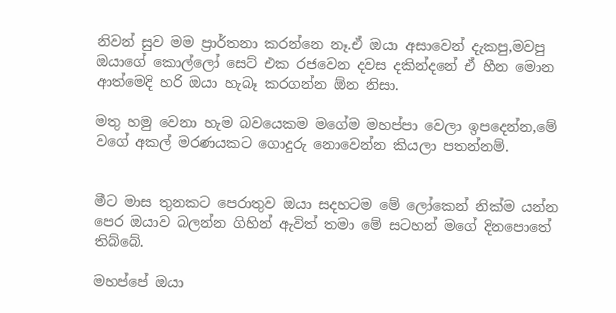නිවන් සුව මම ප්‍රාර්තනා කරන්නෙ නෑ.ඒ ඔයා අසාවෙන් දැකපු,මවපු ඔයාගේ කොල්ලෝ සෙට් එක රජවෙන දවස දකින්දනේ ඒ හීන මොන ආත්මෙදි හරි ඔයා හැබෑ කරගන්න ඕන නිසා.

මතු හමු වෙනා හැම බවයෙකම මගේම මහප්පා වෙලා ඉපදෙන්න,මේ වගේ අකල් මරණයකට ගොදුරු නොවෙන්න කියලා පතන්නම්.


මීට මාස තුනකට පෙරාතුව ඔයා සදහටම මේ ලෝකෙන් නික්ම යන්න පෙර ඔයාව බලන්න ගිහින් ඇවිත් තමා මේ සටහන් මගේ දිනපොතේ තිබ්බේ.

මහප්පේ ඔයා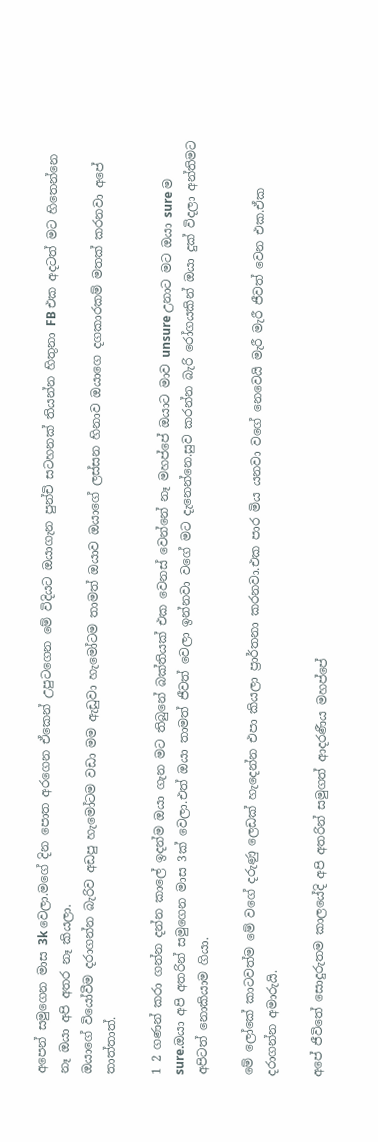අපෙන් සමුගෙන මාස 3k වෙලා.මගේ දින පොත අරගෙන ඒකෙන් උපුටගෙන මේ විදියට ඔයාගැන පුන්චි සටහනක් තියන්න හිතුනා FB එක අදටත් මට හිතෙන්නෙ නෑ ඔයා අපි අතර නෑ කියලා.
ඔයාගේ වියෝවීම දරාගන්න බැරිව අඩපු හැමෝටම වඩා මම ඇඩුවා හැමෝටම තාමත් ඔයාව ඔයාගේ ලස්සන හිනාව ඔයාගෙ දගකාරකම් මතක් කරනවා අපේ තාත්තාත්.

1 2 ගණන් කරා ගන්න දන්න කාලේ ඉදන්ම ඔයා ගැන මට තිබුනේ බක්තියක් එක වෙනස් වෙන්නේ නෑ මහප්පේ ඔයාට මාව unsure උනාට මට ඔයා sure ම sure.ඔයා අපි අතරින් සමුගෙන මාස 3ක් වෙලා.එත් ඔයා තාමත් ජීවත් වෙලා ඉන්නවා වගේ මට දැනෙන්නෙ.සුව කරන්න බැරි රෝගයකින් ඔයා දුක් විදලා අන්තිමට අපිටත් නොකියාම ගියා.

මේ ලෝකේ කාටවත්ම මේ වගේ දරුණු ලෙඩක් හැදෙන්න එපා කියලා ප්‍රාර්තනා කරනවා.එක පාර මිය යනවා වගේ නෙවෙයි මැරී මැරී ජීවත් වෙන එක.ඒක දරාගන්න අමාරුයි.

අපේ ජීවිතේ සොදුරුතම කාලයේදි අපි අතරින් සමුගත් ආදරණීය මහප්පේ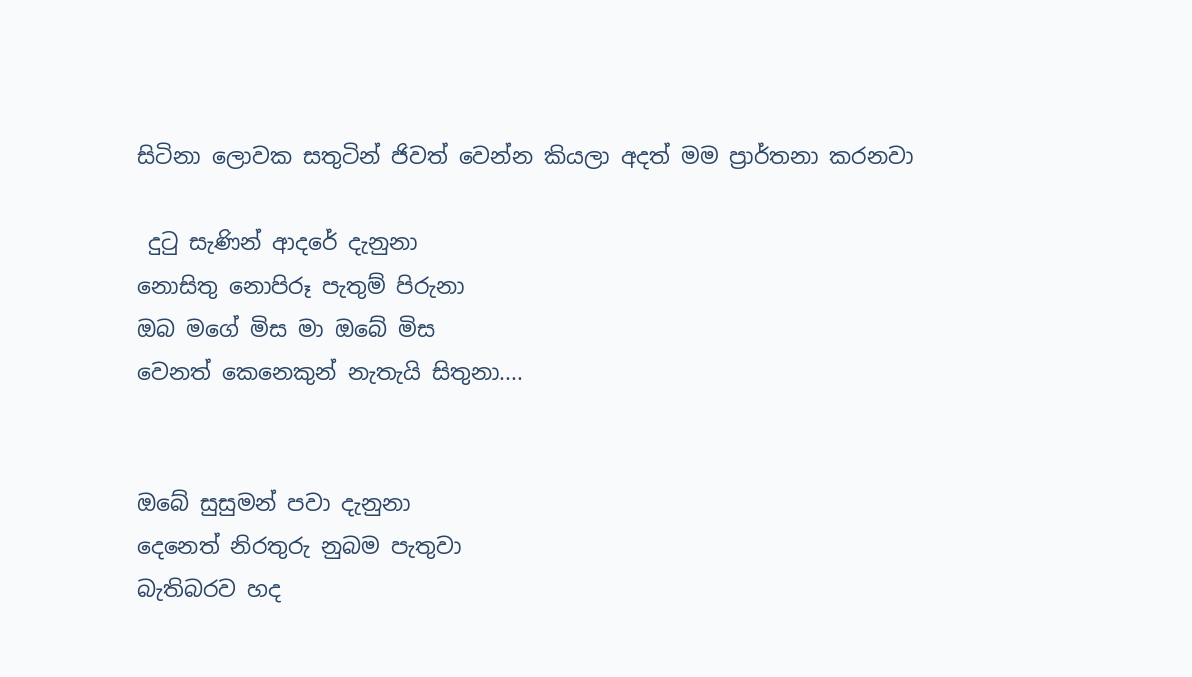සිටිනා ලොවක සතුටින් ජිවත් වෙන්න කියලා අදත් මම ප්‍රාර්තනා කරනවා

 දුටු සැණින් ආදරේ දැනුනා
නොසිතු නොපිරූ පැතුම් පිරුනා
ඔබ මගේ මිස මා ඔබේ මිස
වෙනත් කෙනෙකුන් නැතැයි සිතුනා....


ඔබේ සුසුමන් පවා දැනුනා
දෙනෙත් නිරතුරු නුබම පැතුවා
බැතිබරව හද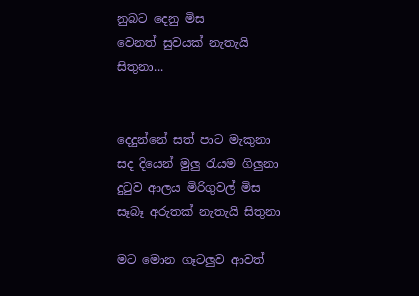නුබට දෙනු මිස
වෙනත් සුවයක් නැතැයි සිතුනා...


දෙදුන්නේ සත් පාට මැකුනා
සද දියෙන් මුලු රැයම ගිලුනා
දුටුව ආලය මිරිගුවල් මිස
සෑබෑ අරුතක් නැතැයි සිතුනා

මට මොන ගෑටලුව ආවත්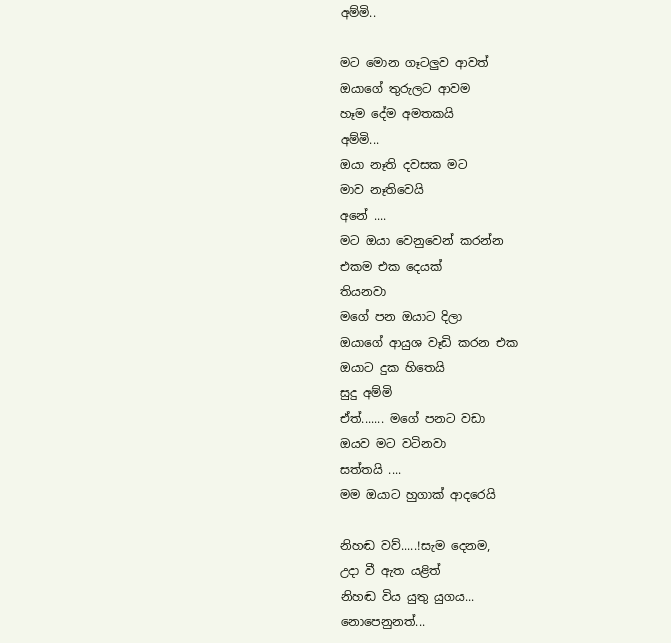අම්මි..

මට මොන ගෑටලුව ආවත්
ඔයාගේ තුරුලට ආවම
හෑම දේම අමතකයි
අම්මි...
ඔයා නෑති දවසක මට
මාව නෑතිවෙයි
අනේ ....
මට ඔයා වෙනුවෙන් කරන්න
එකම එක දෙයක්
තියනවා
මගේ පන ඔයාට දිලා
ඔයාගේ ආයුශ වෑඩි කරන එක
ඔයාට දුක හිතෙයි
සුදු අම්මි
ඒත්....... මගේ පනට වඩා
ඔයව මට වටිනවා
සත්තයි ....
මම ඔයාට හුගාක් ආදරෙයි

නිහඬ වව්.....!සැම දෙනම,
උදා වී ඇත යළිත්
නිහඬ විය යුතු යුගය...
නොපෙනුනත්...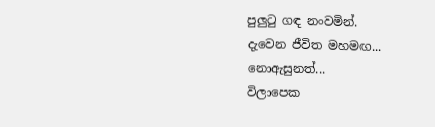පුලුටු ගඳ නංවමින්.
දැවෙන ජීවිත මහමඟ...
නොඇසුනත්...
විලාපෙක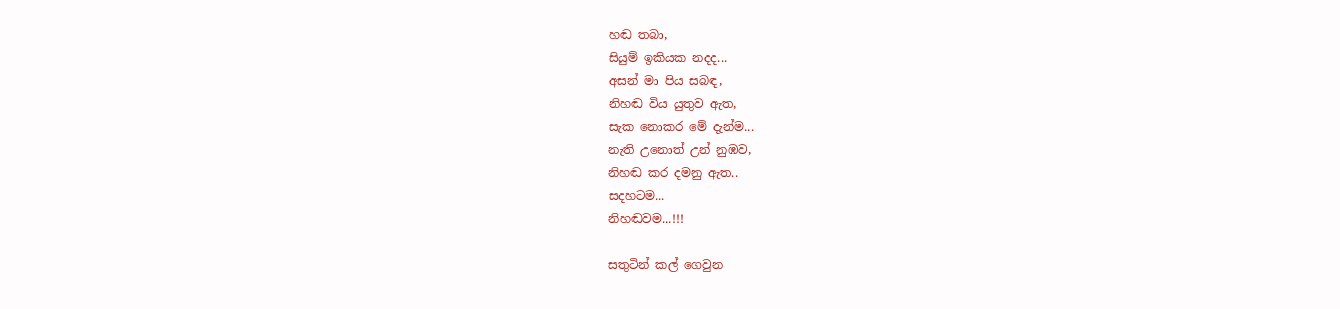හඬ තබා,
සියුම් ඉකියක නදද...
අසන් මා පිය සබඳ,
නිහඬ විය යුතුව ඇත,
සැක නොකර මේ දැන්ම...
නැති උනොත් උන් නුඹව,
නිහඬ කර දමනු ඇත..
සදහටම...
නිහඬවම...!!!

සතුටින් කල් ගෙවුන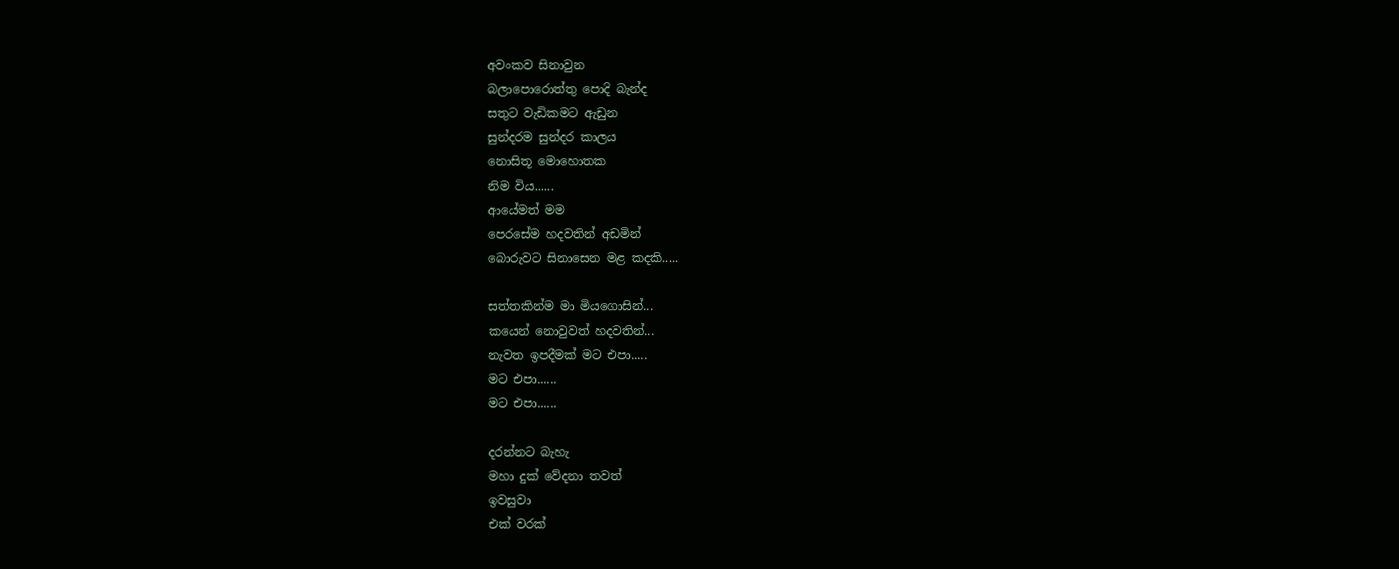අවංකව සිනාවුන
බලාපොරොත්තු පොදි බැන්ද
සතුට වැඩිකමට ඇඩුන
සුන්දරම සුන්දර කාලය
නොසිතූ මොහොතක
නිම විය......
ආයේමත් මම
පෙරසේම හදවතින් අඩමින්
බොරුවට සිනාසෙන මළ කදකි.....

සත්තකින්ම මා මියගොසින්...
කයෙන් නොවුවත් හදවතින්...
නැවත ඉපදීමක් මට එපා.....
මට එපා......
මට එපා......

දරන්නට බැහැ
මහා දුක් වේදනා තවත්
ඉවසුවා
එක් වරක්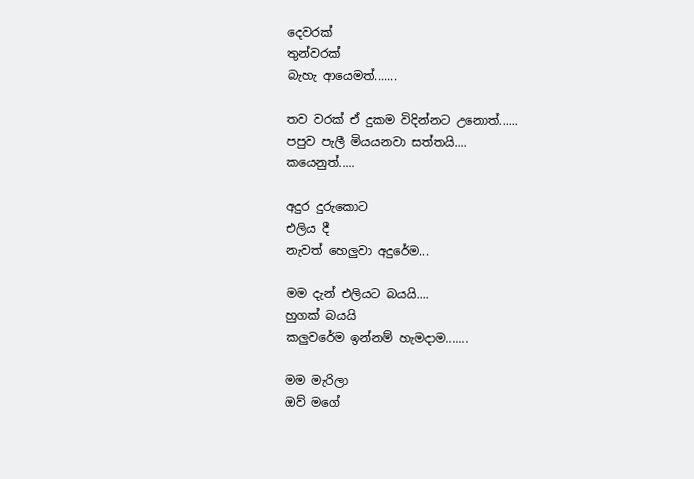දෙවරක්
තුන්වරක්
බැහැ ආයෙමත්.......

තව වරක් ඒ දුකම විදින්නට උනොත්......
පපුව පැලී මියයනවා සත්තයි....
කයෙනුත්.....

අදුර දුරුකොට
එලිය දී
නැවත් හෙලුවා අදුරේම...

මම දැන් එලියට බයයි....
හුගක් බයයි
කලුවරේම ඉන්නම් හැමදාම.......

මම මැරිලා
ඔව් මගේ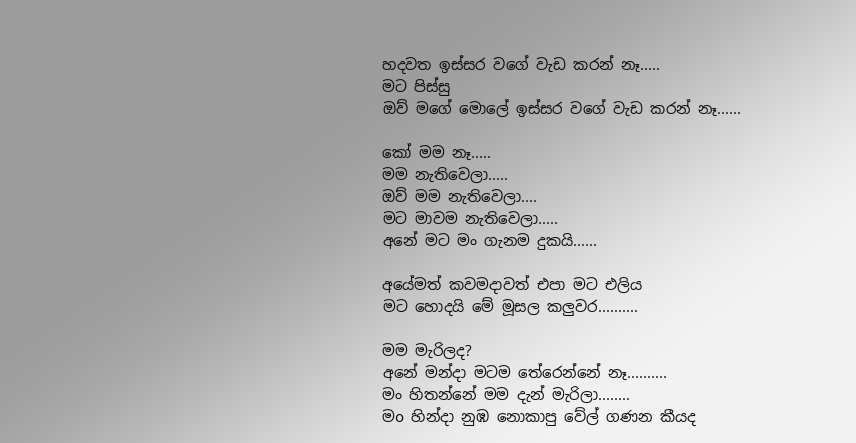හදවත ඉස්සර වගේ වැඩ කරන් නෑ.....
මට පිස්සු
ඔව් මගේ මොලේ ඉස්සර වගේ වැඩ කරන් නෑ......

කෝ මම නෑ.....
මම නැතිවෙලා.....
ඔව් මම නැතිවෙලා....
මට මාවම නැතිවෙලා.....
අනේ මට මං ගැනම දුකයි......

අයේමත් කවමදාවත් එපා මට එලිය
මට හොදයි මේ මූසල කලුවර..........

මම මැරිලද?
අනේ මන්දා මටම තේරෙන්නේ නෑ..........
මං හිතන්නේ මම දැන් මැරිලා........
මo හින්දා නුඹ නොකාපු වේල් ගණන කීයද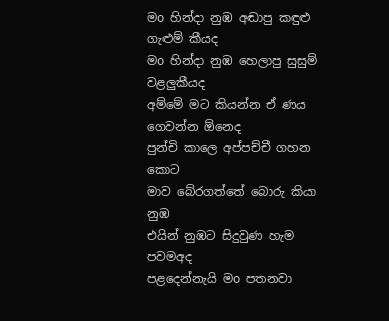මo හින්දා නුඹ අඬාපු කඳුළු ගැළුම් කීයද
මo හින්දා නුඹ හෙලාපු සුසුම් වළලුකීයද
අම්මේ මට කියන්න ඒ ණය ගෙවන්න ඕනෙද
පුන්චි කාලෙ අප්පච්චී ගහන කොට
මාව බේරගත්තේ බොරු කියා නුඹ
එයින් නුඹට සිදුවුණ හැම පවමඅද
පළදෙන්නැයි මo පතනවා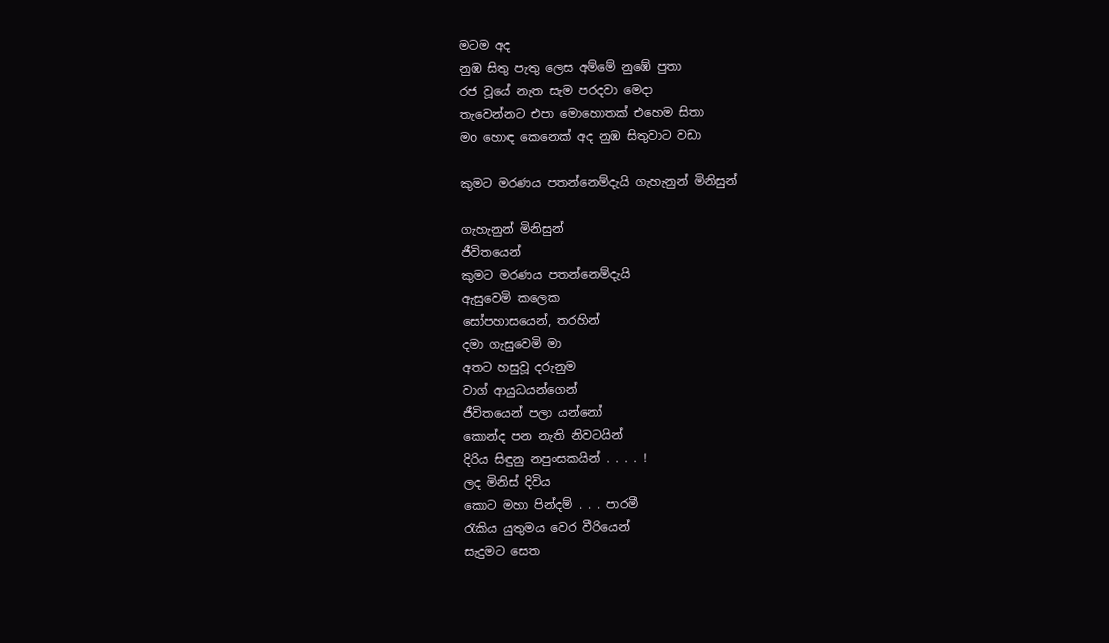මටම අද
නුඹ සිතු පැතු ලෙස අම්මේ නුඹේ පුතා
රජ වූයේ නැත සැම පරදවා මෙදා
තැවෙන්නට එපා මොහොතක් එහෙම සිතා
මo හොඳ කෙනෙක් අද නුඹ සිතුවාට වඩා

කුමට මරණය පතන්නෙම්දැයි ගැහැනුන් මිනිසුන්

ගැහැනුන් මිනිසුන්
ජීවිතයෙන්
කුමට මරණය පතන්නෙම්දැයි
ඇසුවෙමි කලෙක
සෝපහාසයෙන්, තරහින්
දමා ගැසුවෙමි මා
අතට හසුවූ දරුනුම
වාග් ආයුධයන්ගෙන්
ජීවිතයෙන් පලා යන්නෝ
කොන්ද පන නැති නිවටයින්
දිරිය සිඳුනු නපුංසකයින් . . . . !
ලද මිනිස් දිවිය
කොට මහා පින්දම් . . . පාරමී
රැකිය යුතුමය වෙර වීරියෙන්
සැදුමට සෙත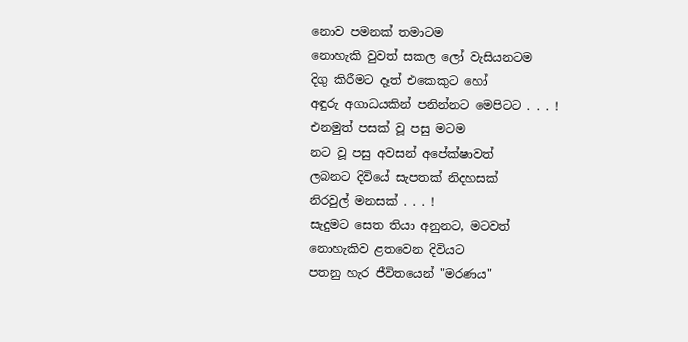නොව පමනක් තමාටම
නොහැකි වුවත් සකල ලෝ වැසියනටම
දිගු කිරීමට දෑත් එකෙකුට හෝ
අඳුරු අගාධයකින් පනින්නට මෙපිටට . . . !
එනමුත් පසක් වූ පසු මටම
නට වූ පසු අවසන් අපේක්ෂාවත්
ලබනට දිවියේ සැපතක් නිදහසක්
නිරවුල් මනසක් . . . !
සැදුමට සෙත තියා අනුනට, මටවත්
නොහැකිව ළතවෙන දිවියට
පතනු හැර ජීවිතයෙන් "මරණය"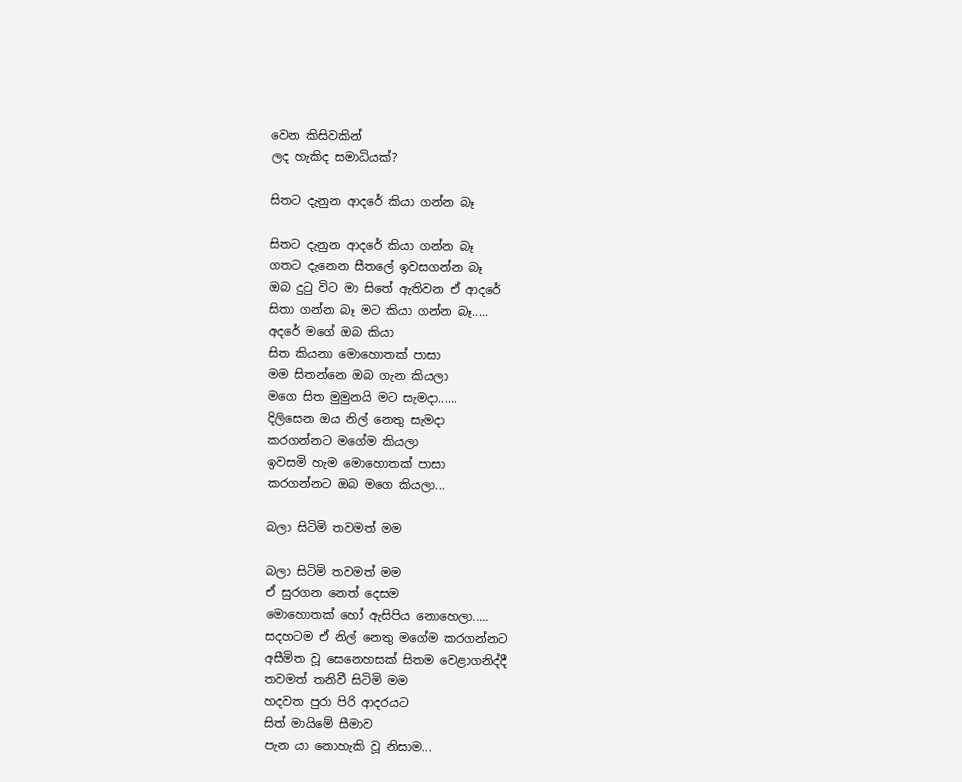වෙන කිසිවකින්
ලද හැකිද සමාධියක්?

සිතට දැනුන ආදරේ කියා ගන්න බෑ

සිතට දැනුන ආදරේ කියා ගන්න බෑ
ගතට දැනෙන සීතලේ ඉවසගන්න බෑ
ඔබ දුටු විට මා සිතේ ඇතිවන ඒ ආදරේ
සිතා ගන්න බෑ මට කියා ගන්න බෑ.....
අදරේ මගේ ඔබ කියා
සිත කියනා මොහොතක් පාසා
මම සිතන්නෙ ඔබ ගැන කියලා
මගෙ සිත මුමුනයි මට සැමදා......
දිලිසෙන ඔය නිල් නෙතු සැමදා
කරගන්නට මගේම කියලා
ඉවසමි හැම මොහොතක් පාසා
කරගන්නට ඔබ මගෙ කියලා...

බලා සිටිමි තවමත් මම

බලා සිටිමි තවමත් මම
ඒ සුරගන නෙත් දෙසම
මොහොතක් හෝ ඇසිපිය නොහෙලා.....
සදහටම ඒ නිල් නෙතු මගේම කරගන්නට
අසීමිත වූ සෙනෙහසක් සිතම වෙළාගනිද්දී
තවමත් තනිවී සිටිමි මම
හදවත පුරා පිරි ආදරයට
සිත් මායිමේ සීමාව
පැන යා නොහැකි වූ නිසාම...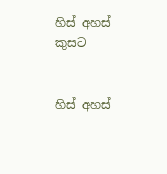හිස් අහස් කුසට


හිස් අහස්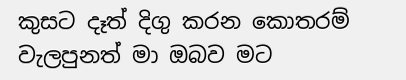කුසට දෑත් දිගු කරන කොතරම් වැලපුනත් මා ඔබව මට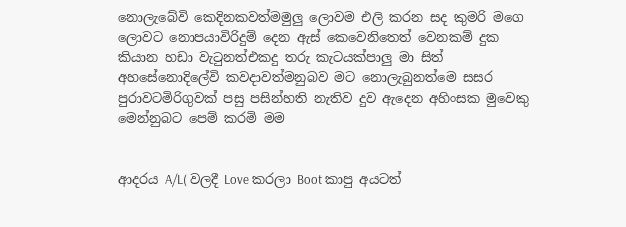නොලැබේවි කෙදිනකවත්මමුලු ලොවම එලි කරන සද කුමරි මගෙ ලොවට නොපයාවිරිදුම් දෙන ඇස් කෙවෙනිතෙත් වෙනකම් දුක කියාන හඩා වැටුනත්එකදු තරු කැටයක්පාලු මා සිත් අහසේනොදිලේවි කවදාවත්මනුබව මට නොලැබුනත්මෙ සසර පුරාවටමිරිගුවක් පසු පසින්හති නැතිව දුව ඇදෙන අහිංසක මුවෙකු මෙන්නුබට පෙම් කරමි මම


ආදරය A/L( වලදී Love කරලා Boot කාපු අයටත්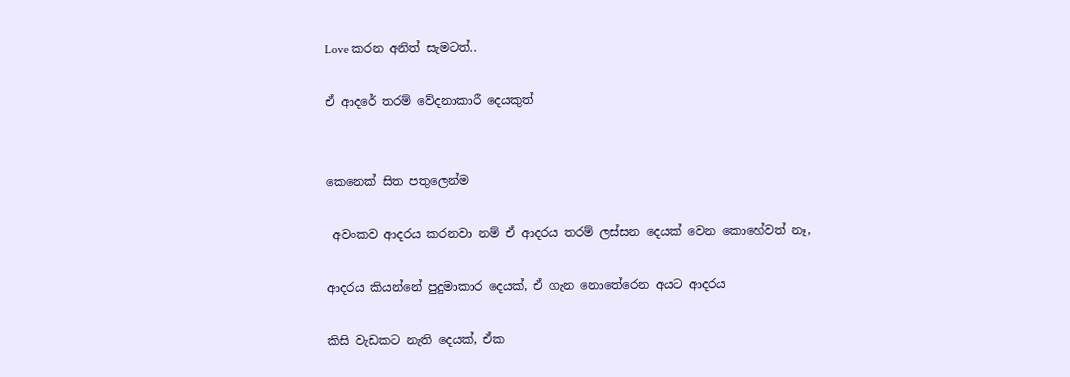Love කරන අනිත් සැමටත්..

ඒ ආදරේ තරම් වේදනාකාරී දෙයකුත්


කෙනෙක් සිත පතුලෙන්ම

 අවංකව ආදරය කරනවා නම් ඒ ආදරය තරම් ලස්සන දෙයක් වෙන කොහේවත් නෑ,

ආදරය කියන්නේ පුදුමාකාර දෙයක්, ඒ ගැන නොතේරෙන අයට ආදරය

කිසි වැඩකට නැති දෙයක්, ඒක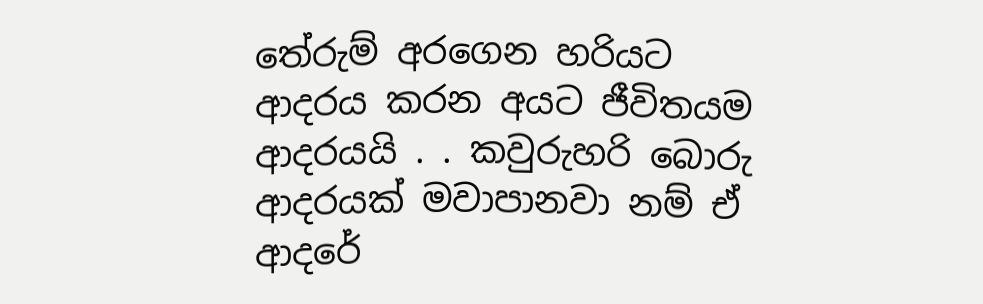තේරුම් අරගෙන හරියට ආදරය කරන අයට ජීවිතයම ආදරයයි . . කවුරුහරි බොරු ආදරයක් මවාපානවා නම් ඒ ආදරේ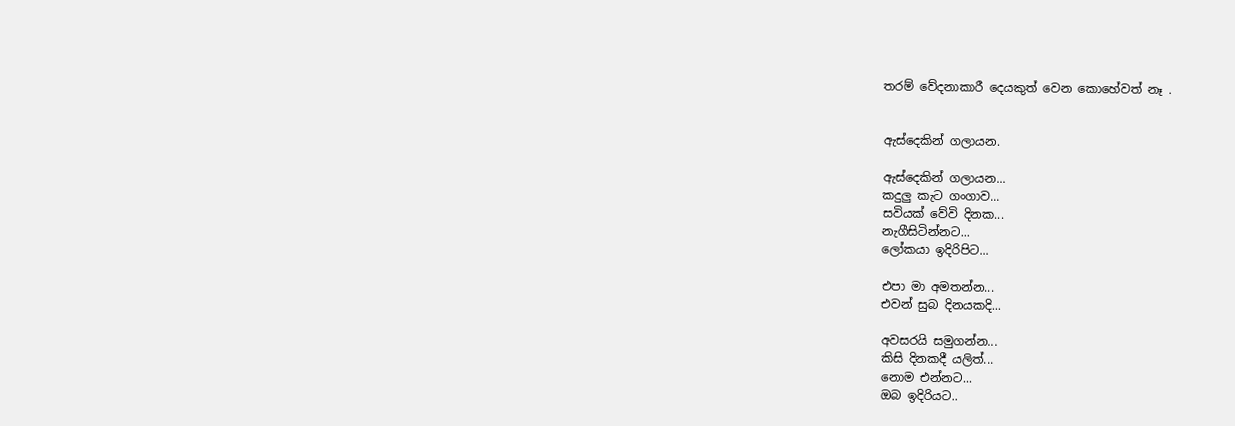තරම් වේදනාකාරී දෙයකුත් වෙන කොහේවත් නෑ .


ඇස්දෙකින් ගලායන.

ඇස්දෙකින් ගලායන...
කදුලු කැට ගංගාව...
සවියක් වේවි දිනක...
නැගීසිටින්නට...
ලෝකයා ඉදිරිපිට...

එපා මා අමතන්න...
එවන් සුබ දිනයකදි...

අවසරයි සමුගන්න...
කිසි දිනකදී ‍යලිත්...
නොම එන්නට...
ඔබ ඉදිරියට..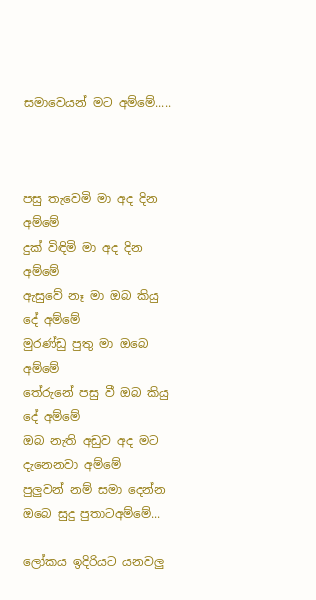සමාවෙයන් මට අම්මේ.....



පසු තැවෙමි මා අද දින අම්මේ
දුක් විඳිමි මා අද දින අම්මේ
ඇසුවේ නෑ මා ඔබ කියු දේ අම්මේ
මුරණ්ඩු පුතු මා ඔබෙ අම්මේ
තේරුනේ පසු වී ඔබ කියු දේ අම්මේ
ඔබ නැති අඩුව අද මට දැනෙනවා අම්මේ
පුලුවන් නම් සමා දෙන්න ඔබෙ සුදු පුතාටඅම්මේ...

ලෝකය ඉදිරියට යනවලු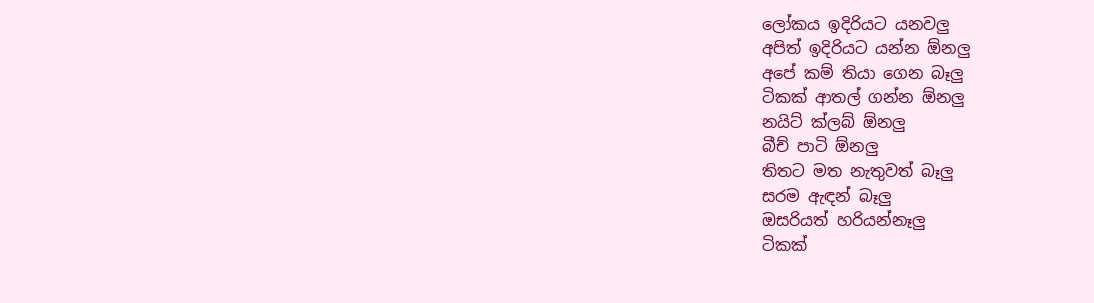ලෝකය ඉදිරියට යනවලු
අපිත් ඉදිරියට යන්න ඕනලු
අපේ කම් තියා ගෙන බෑලු
ටිකක් ආතල් ගන්න ඕනලු
නයිට් ක්ලබ් ඕනලු
බීච් පාටි ඕනලු
තිතට මත නැතුවත් බෑලු
සරම ඇඳන් බෑලු
ඔසරියත් හරියන්නෑලු
ටිකක්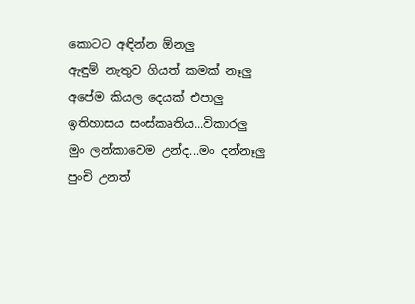කොටට අඳින්න ඕනලු
ඇඳුම් නැතුව ගියත් කමක් නෑලු
අපේම කියල දෙයක් එපාලු
ඉතිහාසය සංස්කෘතිය...විකාරලු
මුං ලන්කාවෙම උන්ද...මං දන්නෑලු
පුංචි උනත්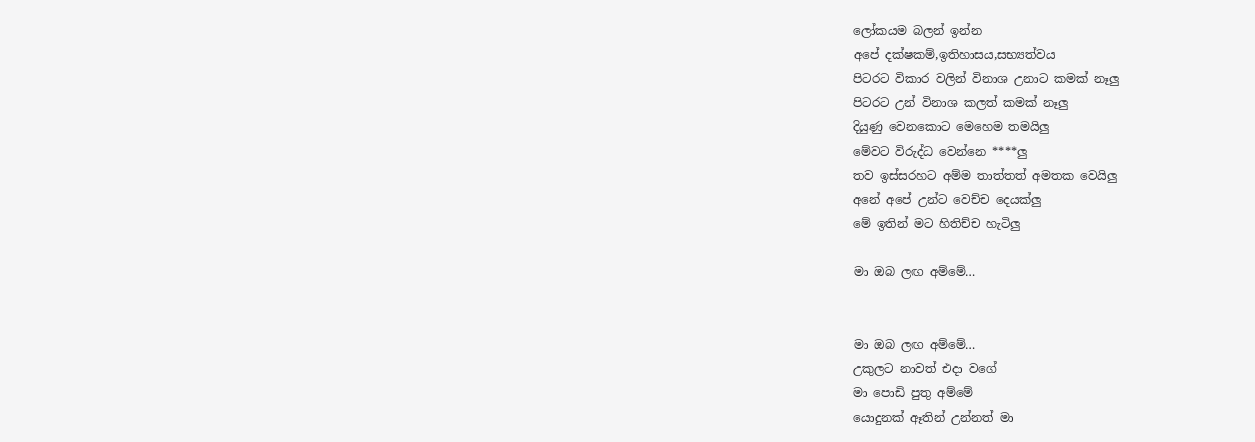ලෝකයම බලන් ඉන්න
අපේ දක්ෂකම්,ඉතිහාසය,සභ්‍යත්වය
පිටරට විකාර වලින් විනාශ උනාට කමක් නෑලු
පිටරට උන් විනාශ කලත් කමක් නෑලු
දියුණු වෙනකොට මෙහෙම තමයිලු
මේවට විරුද්ධ වෙන්නෙ ****ලු
තව ඉස්සරහට අම්ම තාත්තත් අමතක වෙයිලු
අනේ අපේ උන්ට වෙච්ච දෙයක්ලු
මේ ඉතින් මට හිතිච්ච හැටිලු

මා ඔබ ලඟ අම්මේ…


මා ඔබ ලඟ අම්මේ…
උකුලට නාවත් එදා වගේ
මා පොඩි පුතු අම්මේ
යොදුනක් ඈතින් උන්නත් මා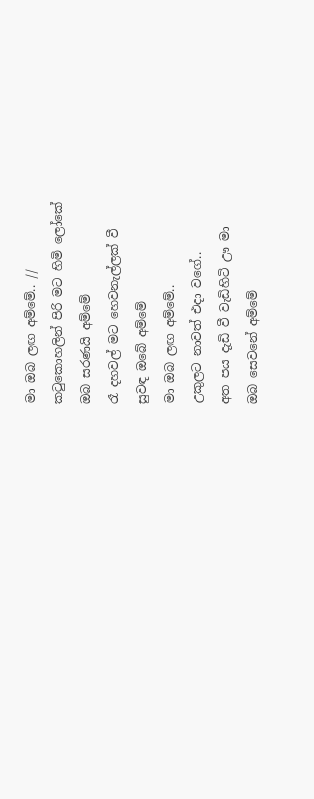මා ඔබ ලඟ අම්මේ.. //
කටුකොහලින් පිරි මට හිමි ලෝකේ
ඔබ සරණයි අම්මේ
රෑ දහවල් මට හෙවනැල්ලක් වී
සුවඳ ඔබේ අම්මේ
මා ඔබ ලඟ අම්මේ..
උකුලට නාවත් එදා වගේ..
අත පය දැඩි වී වැඩිහිටි ඌ මා
ඔබ සෙවනේ අම්මේ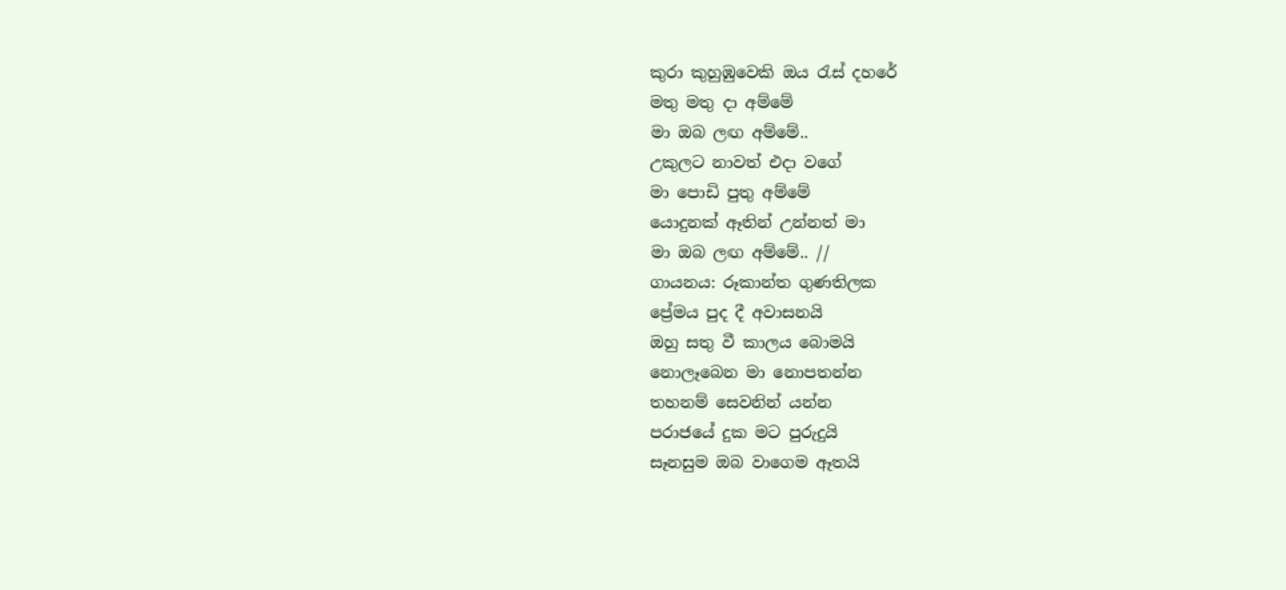කුරා කුහුඹුවෙකි ඔය රැස් දහරේ
මතු මතු දා අම්මේ
මා ඔබ ලඟ අම්මේ..
උකුලට නාවත් එදා වගේ
මා පොඩි පුතු අම්මේ
යොදුනක් ඈතින් උන්නත් මා
මා ඔබ ලඟ අම්මේ.. //
ගායනය: රූකාන්ත ගුණතිලක
ප්‍රේමය පුද දී අවාසනයි
ඔහු සතු වී කාලය බොමයි
නොලෑබෙන මා නොපතන්න
තහනම් සෙවනින් යන්න
පරාජයේ දුක මට පුරුදුයි
සෑනසුම ඔබ වාගෙම ඈතයි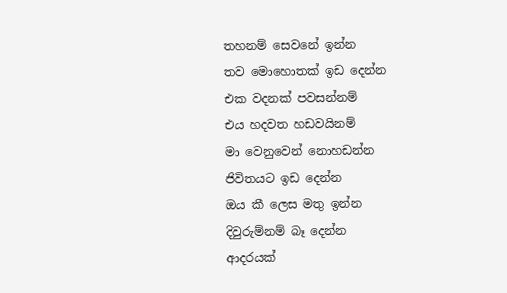තහනම් සෙවනේ ඉන්න
තව මොහොතක් ඉඩ දෙන්න
එක වදනක් පවසන්නම්
එය හදවත හඩවයිනම්
මා වෙනුවෙන් නොහඩන්න
ජිවිතයට ඉඩ දෙන්න
ඔය කී ලෙස මතු ඉන්න
දිවුරුම්නම් බෑ දෙන්න
ආදරයක්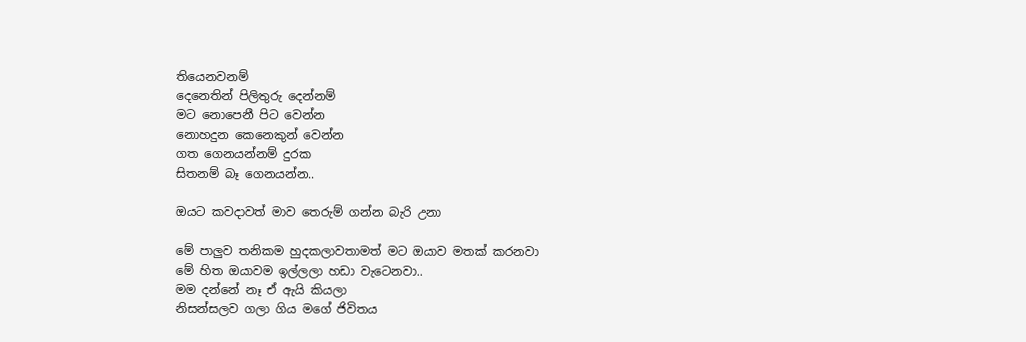තියෙනවනම්
දෙනෙතින් පිලිතුරු දෙන්නම්
මට නොපෙනී පිට වෙන්න
නොහදුන කෙනෙකුන් වෙන්න
ගත ගෙනයන්නම් දුරක
සිතනම් බෑ ගෙනයන්න..

ඔයට කවදාවත් මාව තෙරුම් ගන්න බැරි උනා

මේ පාලුව තනිකම හුදකලාවතාමත් මට ඔයාව මතක් කරනවා
මේ හිත ඔයාවම ඉල්ලලා හඩා වැටෙනවා..
මම දන්නේ නෑ ඒ ඇයි කියලා
නිසන්සලව ගලා ගිය මගේ ජිවිතය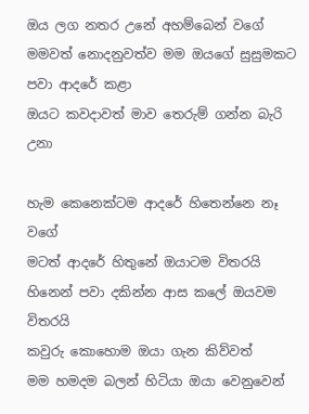ඔය ලග නතර උනේ අහම්බෙන් වගේ
මමවත් නොදනුවත්ව මම ඔයගේ සුසුමකට පවා ආදරේ කළා
ඔයට කවදාවත් මාව තෙරුම් ගන්න බැරි උනා

හැම කෙනෙක්ටම ආදරේ හිතෙන්නෙ නෑ වගේ
මටත් ආදරේ හිතුනේ ඔයාටම විතරයි
හිනෙන් පවා දකින්න ආස කලේ ඔයවම විතරයි
කවුරු කොහොම ඔයා ගැන කිව්වත්
මම හමදම බලන් හිටියා ඔයා වෙනුවෙන්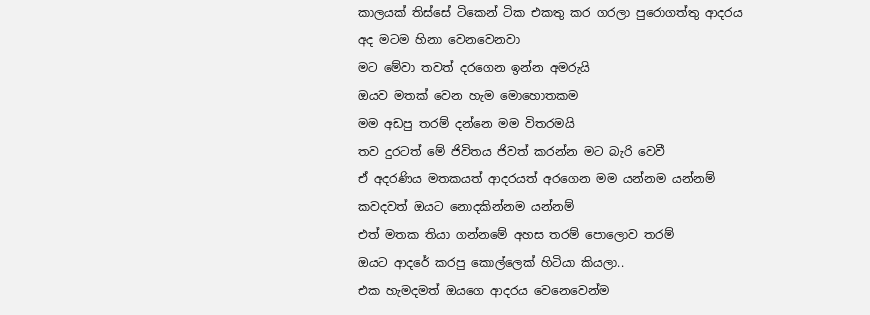කාලයක් තිස්සේ ටිකෙන් ටික එකතු කර ගරලා පුරොගත්තු ආදරය
අද මටම හිනා වෙනවෙනවා
මට මේවා තවත් දරගෙන ඉන්න අමරුයි
ඔයව මතක් වෙන හැම මොහොතකම
මම අඩපු තරම් දන්නෙ මම විතරමයි
තව දුරටත් මේ ජිවිතය ජිවත් කරන්න මට බැරි වෙවී
ඒ අදරණිය මතකයත් ආදරයත් අරගෙන මම යන්නම යන්නම්
කවදවත් ඔයට නොදකින්නම යන්නම්
එත් මතක තියා ගන්නමේ අහස තරම් පොලොව තරම්
ඔයට ආදරේ කරපු කොල්ලෙක් හිටියා කියලා..
එක හැමදමත් ඔයගෙ ආදරය වෙනෙවෙන්ම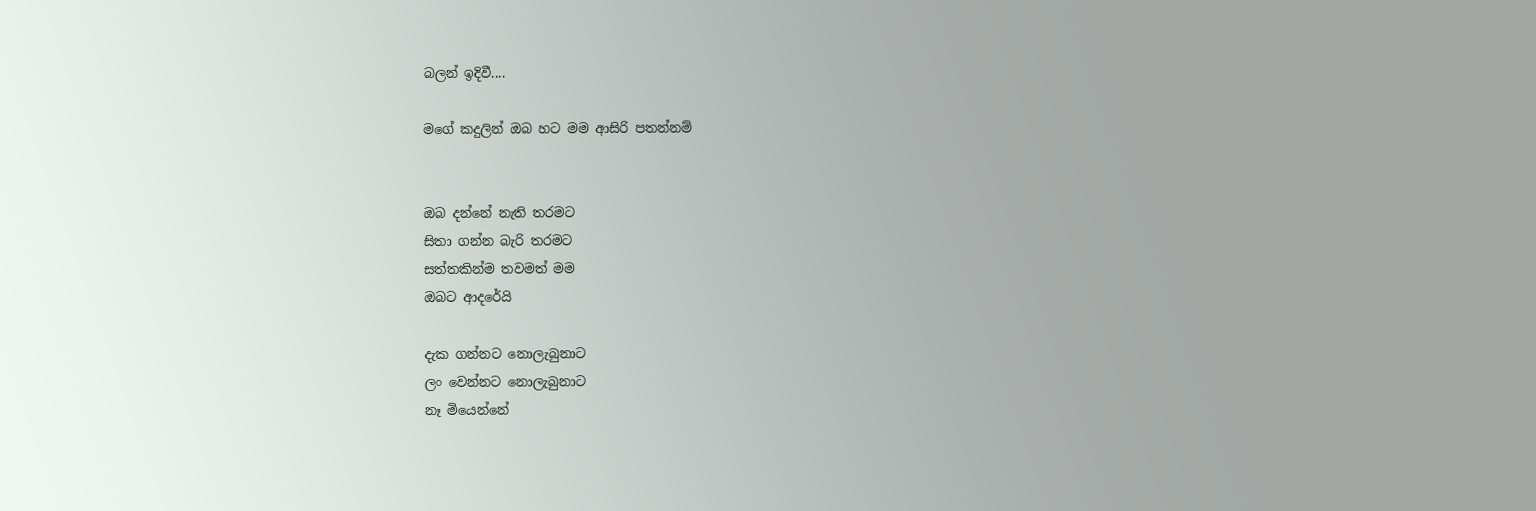බලන් ඉදිවී....

මගේ කදුලින් ඔබ හට මම ආසිරි පතන්නම්


ඔබ දන්නේ නැති තරමට
සිතා ගන්න බැරි තරම‍ට
සත්තකින්ම තවමත් මම
ඔබ‍ට ආදරේයි

දැක ගන්නට නොලැබුනා‍ට
ලං වෙන්න‍ට නොලැබුනාට
නෑ මියෙන්නේ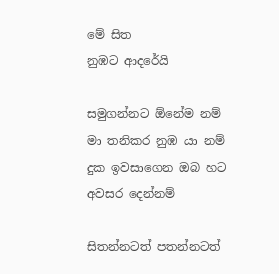මේ සිත
නුඹ‍ට ආදරේයි

සමුගන්නට ඕනේම නම්
මා තනිකර නුඹ යා නම්
දුක ඉවසාගෙන ඔබ හ‍ට අවසර දෙන්නම්

සිතන්න‍ටත් පතන්න‍ටත්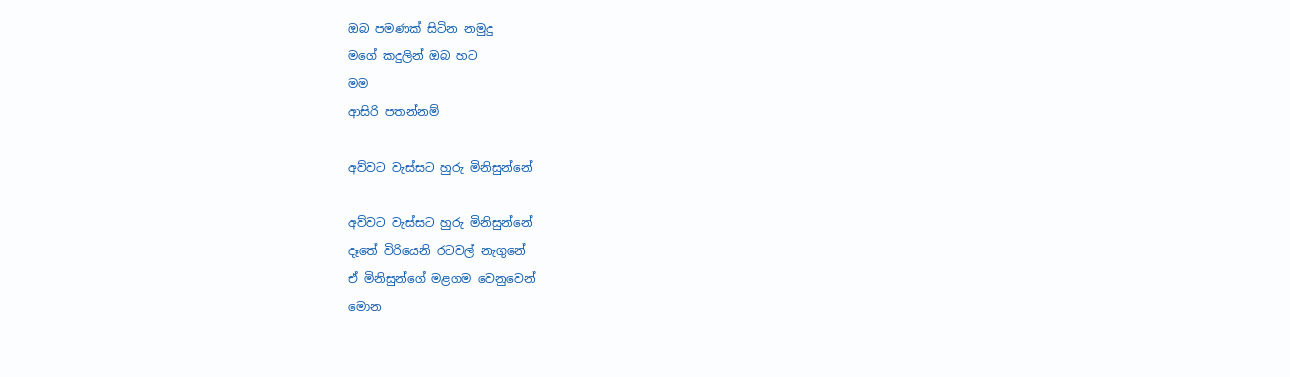ඔබ පමණක් සිටින නමුදු
මගේ කදුලින් ඔබ හට
මම
ආසිරි පතන්නම්

අව්වට වැස්සට හුරු මිනිසුන්නේ

අව්වට වැස්සට හුරු මිනිසුන්නේ
දෑතේ විරියෙනි රටවල් නැගුනේ
ඒ මිනිසුන්ගේ මළගම වෙනුවෙන්
මොන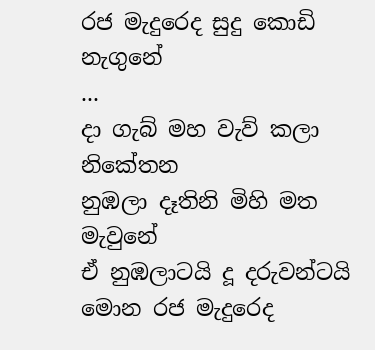රජ මැදුරෙද සුදු කොඩි නැගුනේ
...
දා ගැබ් මහ වැව් කලා නිකේතන
නුඹලා දෑතිනි මිහි මත මැවුනේ
ඒ නුඹලාටයි දූ දරුවන්ටයි
මොන රජ මැදුරෙද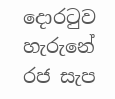දොරටුව හැරුනේ
රජ සැප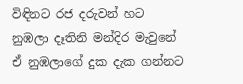විඳිනට රජ දරුවන් හට
නුඹලා දෑතිනි මන්දිර මැවුනේ
ඒ නුඹලාගේ දුක දැක ගන්නට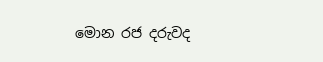මොන රජ දරුවද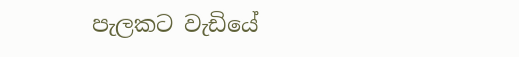පැලකට වැඩියේ